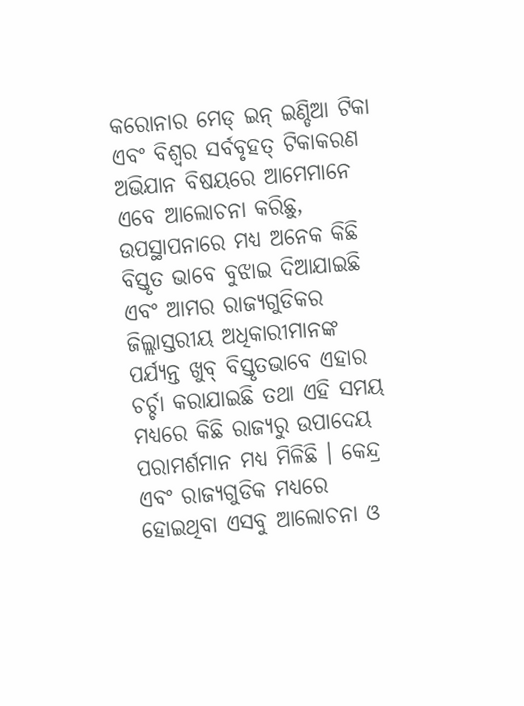କରୋନାର ମେଡ୍ ଇନ୍ ଇଣ୍ଡିଆ ଟିକା ଏବଂ ବିଶ୍ୱର ସର୍ବବୃହତ୍ ଟିକାକରଣ ଅଭିଯାନ ବିଷୟରେ ଆମେମାନେ ଏବେ ଆଲୋଚନା କରିଛୁ, ଉପସ୍ଥାପନାରେ ମଧ୍ୟ ଅନେକ କିଛି ବିସ୍ତୃତ ଭାବେ ବୁଝାଇ ଦିଆଯାଇଛି ଏବଂ ଆମର ରାଜ୍ୟଗୁଡିକର ଜିଲ୍ଲାସ୍ତରୀୟ ଅଧିକାରୀମାନଙ୍କ ପର୍ଯ୍ୟନ୍ତ ଖୁବ୍ ବିସ୍ତୃତଭାବେ ଏହାର ଚର୍ଚ୍ଚା କରାଯାଇଛି ତଥା ଏହି ସମୟ ମଧ୍ୟରେ କିଛି ରାଜ୍ୟରୁ ଉପାଦେୟ ପରାମର୍ଶମାନ ମଧ୍ୟ ମିଳିଛି । କେନ୍ଦ୍ର ଏବଂ ରାଜ୍ୟଗୁଡିକ ମଧ୍ୟରେ ହୋଇଥିବା ଏସବୁ ଆଲୋଚନା ଓ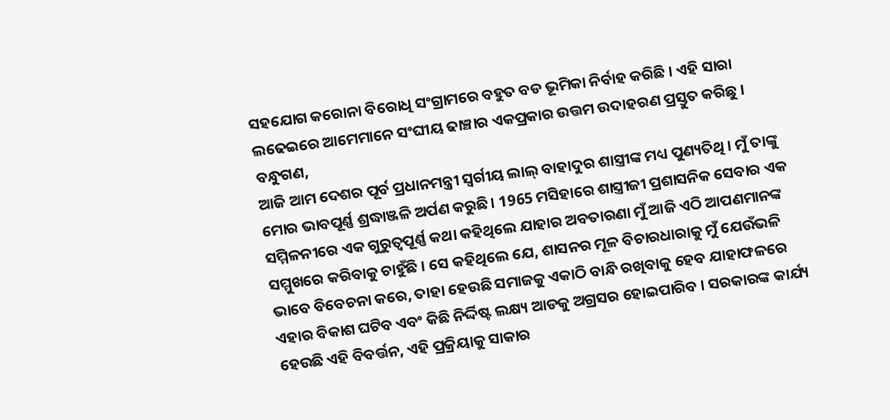ସହଯୋଗ କରୋନା ବିରୋଧି ସଂଗ୍ରାମରେ ବହୁତ ବଡ ଭୂମିକା ନିର୍ବାହ କରିଛି । ଏହି ସାରା ଲଢେଇରେ ଆମେମାନେ ସଂଘୀୟ ଢାଞ୍ଚାର ଏକପ୍ରକାର ଉତ୍ତମ ଉଦାହରଣ ପ୍ରସ୍ତୁତ କରିଛୁ ।
ବନ୍ଧୁଗଣ,
ଆଜି ଆମ ଦେଶର ପୂର୍ବ ପ୍ରଧାନମନ୍ତ୍ରୀ ସ୍ୱର୍ଗୀୟ ଲାଲ୍ ବାହାଦୁର ଶାସ୍ତ୍ରୀଙ୍କ ମଧ୍ୟ ପୁଣ୍ୟତିଥି । ମୁଁ ତାଙ୍କୁ ମୋର ଭାବପୂର୍ଣ୍ଣ ଶ୍ରଦ୍ଧାଞ୍ଜଳି ଅର୍ପଣ କରୁଛି। 1965 ମସିହାରେ ଶାସ୍ତ୍ରୀଜୀ ପ୍ରଶାସନିକ ସେବାର ଏକ ସମ୍ମିଳନୀରେ ଏକ ଗୁରୁତ୍ୱପୂର୍ଣ୍ଣ କଥା କହିଥିଲେ ଯାହାର ଅବତାରଣା ମୁଁ ଆଜି ଏଠି ଆପଣମାନଙ୍କ ସମ୍ମୁଖରେ କରିବାକୁ ଚାହୁଁଛି । ସେ କହିଥିଲେ ଯେ, ଶାସନର ମୂଳ ବିଚାରଧାରାକୁ ମୁଁ ଯେଉଁଭଳି ଭାବେ ବିବେଚନା କରେ, ତାହା ହେଉଛି ସମାଜକୁ ଏକାଠି ବାନ୍ଧି ରଖିବାକୁ ହେବ ଯାହାଫଳରେ ଏହାର ବିକାଶ ଘଟିବ ଏବଂ କିଛି ନିର୍ଦ୍ଦିଷ୍ଟ ଲକ୍ଷ୍ୟ ଆଡକୁ ଅଗ୍ରସର ହୋଇପାରିବ । ସରକାରଙ୍କ କାର୍ଯ୍ୟ ହେଉଛି ଏହି ବିବର୍ତ୍ତନ, ଏହି ପ୍ରକ୍ରିୟାକୁ ସାକାର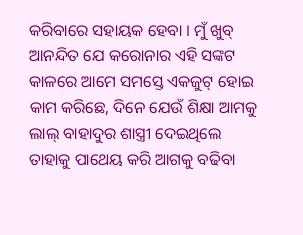କରିବାରେ ସହାୟକ ହେବା । ମୁଁ ଖୁବ୍ ଆନନ୍ଦିତ ଯେ କରୋନାର ଏହି ସଙ୍କଟ କାଳରେ ଆମେ ସମସ୍ତେ ଏକଜୁଟ୍ ହୋଇ କାମ କରିଛେ, ଦିନେ ଯେଉଁ ଶିକ୍ଷା ଆମକୁ ଲାଲ୍ ବାହାଦୁର ଶାସ୍ତ୍ରୀ ଦେଇଥିଲେ ତାହାକୁ ପାଥେୟ କରି ଆଗକୁ ବଢିବା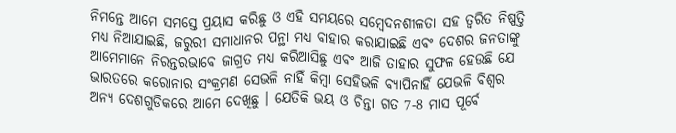ନିମନ୍ତେ ଆମେ ସମସ୍ତେ ପ୍ରୟାସ କରିଛୁ ଓ ଏହି ସମୟରେ ସମ୍ବେଦନଶୀଳତା ସହ ତ୍ୱରିତ ନିଷ୍ପତ୍ତି ମଧ୍ୟ ନିଆଯାଇଛି, ଜରୁରୀ ସମାଧାନର ପନ୍ଥା ମଧ୍ୟ ବାହାର କରାଯାଇଛି ଏବଂ ଦେଶର ଜନତାଙ୍କୁ ଆମେମାନେ ନିରନ୍ତରଭାବେ ଜାଗ୍ରତ ମଧ୍ୟ କରିଆସିଛୁ ଏବଂ ଆଜି ତାହାର ସୁଫଳ ହେଉଛି ଯେ ଭାରତରେ କରୋନାର ସଂକ୍ରମଣ ସେଭଳି ନାହିଁ କିମ୍ବା ସେହିଭଳି ବ୍ୟାପିନାହିଁ ଯେଭଳି ବିଶ୍ୱର ଅନ୍ୟ ଦେଶଗୁଡିକରେ ଆମେ ଦେଖିଛୁ । ଯେତିକି ଭୟ ଓ ଚିନ୍ତା ଗତ 7-8 ମାସ ପୂର୍ବେ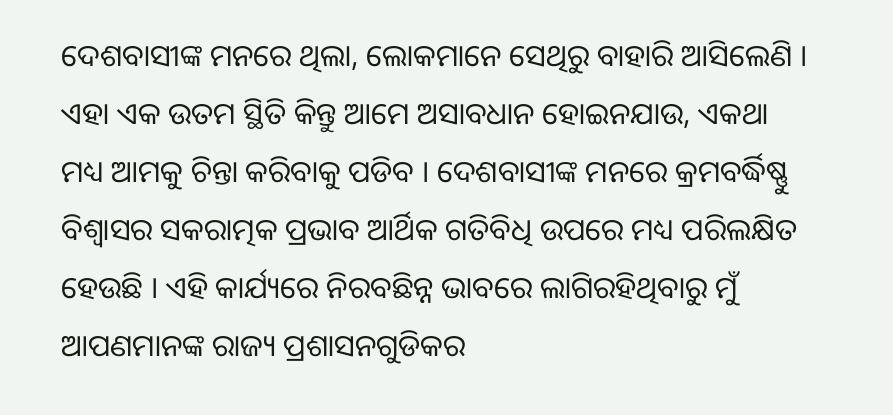ଦେଶବାସୀଙ୍କ ମନରେ ଥିଲା, ଲୋକମାନେ ସେଥିରୁ ବାହାରି ଆସିଲେଣି । ଏହା ଏକ ଉତମ ସ୍ଥିତି କିନ୍ତୁ ଆମେ ଅସାବଧାନ ହୋଇନଯାଉ, ଏକଥା ମଧ୍ୟ ଆମକୁ ଚିନ୍ତା କରିବାକୁ ପଡିବ । ଦେଶବାସୀଙ୍କ ମନରେ କ୍ରମବର୍ଦ୍ଧିଷ୍ଣୁ ବିଶ୍ୱାସର ସକରାତ୍ମକ ପ୍ରଭାବ ଆର୍ଥିକ ଗତିବିଧି ଉପରେ ମଧ୍ୟ ପରିଲକ୍ଷିତ ହେଉଛି । ଏହି କାର୍ଯ୍ୟରେ ନିରବଛିନ୍ନ ଭାବରେ ଲାଗିରହିଥିବାରୁ ମୁଁ ଆପଣମାନଙ୍କ ରାଜ୍ୟ ପ୍ରଶାସନଗୁଡିକର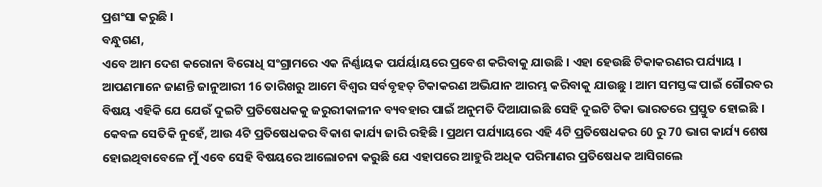ପ୍ରଶଂସା କରୁଛି ।
ବନ୍ଧୁଗଣ,
ଏବେ ଆମ ଦେଶ କରୋନା ବିରୋଧି ସଂଗ୍ରାମରେ ଏକ ନିର୍ଣ୍ଣାୟକ ପର୍ଯର୍ୟାୟରେ ପ୍ରବେଶ କରିବାକୁ ଯାଉଛି । ଏହା ହେଉଛି ଟିକାକରଣର ପର୍ଯ୍ୟାୟ । ଆପଣମାନେ ଜାଣନ୍ତି ଜାନୁଆରୀ 16 ତାରିଖରୁ ଆମେ ବିଶ୍ୱର ସର୍ବବୃହତ୍ ଟିକାକରଣ ଅଭିଯାନ ଆରମ୍ଭ କରିବାକୁ ଯାଉଛୁ । ଆମ ସମସ୍ତଙ୍କ ପାଇଁ ଗୌରବର ବିଷୟ ଏହିକି ଯେ ଯେଉଁ ଦୁଇଟି ପ୍ରତିଷେଧକକୁ ଜରୁରୀକାଳୀନ ବ୍ୟବହାର ପାଇଁ ଅନୁମତି ଦିଆଯାଇଛି ସେହି ଦୁଇଟି ଟିକା ଭାରତରେ ପ୍ରସ୍ତୁତ ହୋଇଛି । କେବଳ ସେତିକି ନୁହେଁ, ଆଉ 4ଟି ପ୍ରତିଷେଧକର ବିକାଶ କାର୍ଯ୍ୟ ଜାରି ରହିଛି । ପ୍ରଥମ ପର୍ଯ୍ୟାୟରେ ଏହି 4ଟି ପ୍ରତିଷେଧକର 60 ରୁ 70 ଭାଗ କାର୍ଯ୍ୟ ଶେଷ ହୋଇଥିବାବେଳେ ମୁଁ ଏବେ ସେହି ବିଷୟରେ ଆଲୋଚନା କରୁଛି ଯେ ଏହାପରେ ଆହୁରି ଅଧିକ ପରିମାଣର ପ୍ରତିଷେଧକ ଆସିଗଲେ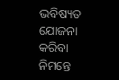ଭବିଷ୍ୟତ ଯୋଜନା କରିବା ନିମନ୍ତେ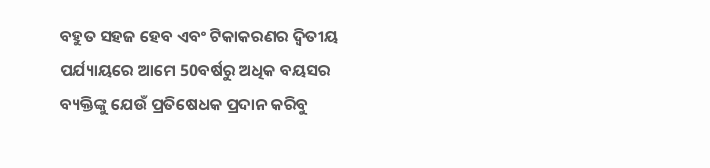ବହୁତ ସହଜ ହେବ ଏବଂ ଟିକାକରଣର ଦ୍ୱିତୀୟ ପର୍ଯ୍ୟାୟରେ ଆମେ 50ବର୍ଷରୁ ଅଧିକ ବୟସର ବ୍ୟକ୍ତିଙ୍କୁ ଯେଉଁ ପ୍ରତିଷେଧକ ପ୍ରଦାନ କରିବୁ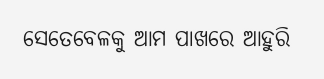ସେତେବେଳକୁ ଆମ ପାଖରେ ଆହୁରି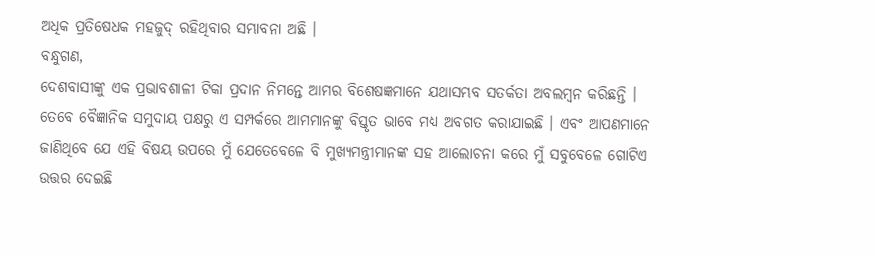ଅଧିକ ପ୍ରତିଷେଧକ ମହଜୁଦ୍ ରହିଥିବାର ସମ୍ଭାବନା ଅଛି ।
ବନ୍ଧୁଗଣ,
ଦେଶବାସୀଙ୍କୁ ଏକ ପ୍ରଭାବଶାଳୀ ଟିକା ପ୍ରଦାନ ନିମନ୍ତେ ଆମର ବିଶେଷଜ୍ଞମାନେ ଯଥାସମ୍ଭବ ସତର୍କତା ଅବଲମ୍ବନ କରିଛନ୍ତି । ତେବେ ବୈଜ୍ଞାନିକ ସମୁଦାୟ ପକ୍ଷରୁ ଏ ସମ୍ପର୍କରେ ଆମମାନଙ୍କୁ ବିସ୍ତୃତ ଭାବେ ମଧ୍ୟ ଅବଗତ କରାଯାଇଛି । ଏବଂ ଆପଣମାନେ ଜାଣିଥିବେ ଯେ ଏହି ବିଷୟ ଉପରେ ମୁଁ ଯେତେବେଳେ ବି ମୁଖ୍ୟମନ୍ତ୍ରୀମାନଙ୍କ ସହ ଆଲୋଚନା କରେ ମୁଁ ସବୁବେଳେ ଗୋଟିଏ ଉତ୍ତର ଦେଇଛି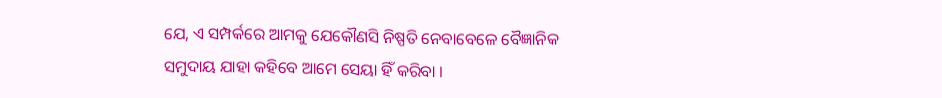ଯେ, ଏ ସମ୍ପର୍କରେ ଆମକୁ ଯେକୌଣସି ନିଷ୍ପତି ନେବାବେଳେ ବୈଜ୍ଞାନିକ ସମୁଦାୟ ଯାହା କହିବେ ଆମେ ସେୟା ହିଁ କରିବା ।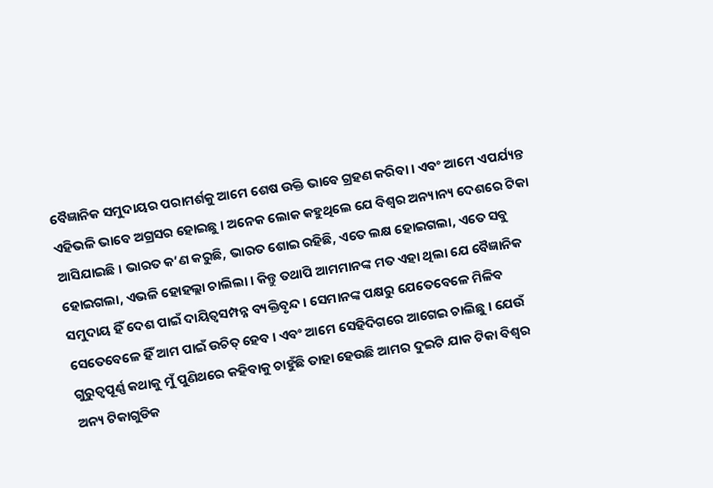ବୈଜ୍ଞାନିକ ସମୁଦାୟର ପରାମର୍ଶକୁ ଆମେ ଶେଷ ଉକ୍ତି ଭାବେ ଗ୍ରହଣ କରିବା । ଏବଂ ଆମେ ଏପର୍ଯ୍ୟନ୍ତ ଏହିଭଳି ଭାବେ ଅଗ୍ରସର ହୋଇଛୁ । ଅନେକ ଲୋକ କହୁଥିଲେ ଯେ ବିଶ୍ୱର ଅନ୍ୟାନ୍ୟ ଦେଶରେ ଟିକା ଆସିଯାଇଛି । ଭାରତ କ’ଣ କରୁଛି, ଭାରତ ଶୋଇ ରହିଛି, ଏତେ ଲକ୍ଷ ହୋଇଗଲା, ଏତେ ସବୁ ହୋଇଗଲା, ଏଭଳି ହୋହଲ୍ଲା ଚାଲିଲା । କିନ୍ତୁ ତଥାପି ଆମମାନଙ୍କ ମତ ଏହା ଥିଲା ଯେ ବୈଜ୍ଞାନିକ ସମୁଦାୟ ହିଁ ଦେଶ ପାଇଁ ଦାୟିତ୍ୱସମ୍ପନ୍ନ ବ୍ୟକ୍ତିବୃନ୍ଦ । ସେମାନଙ୍କ ପକ୍ଷରୁ ଯେତେବେଳେ ମିଳିବ ସେତେବେଳେ ହିଁ ଆମ ପାଇଁ ଉଚିତ୍ ହେବ । ଏବଂ ଆମେ ସେହିଦିଗରେ ଆଗେଇ ଚାଲିଛୁ । ଯେଉଁ ଗୁରୁତ୍ୱପୂର୍ଣ୍ଣ କଥାକୁ ମୁଁ ପୁଣିଥରେ କହିବାକୁ ଚାହୁଁଛି ତାହା ହେଉଛି ଆମର ଦୁଇଟି ଯାକ ଟିକା ବିଶ୍ୱର ଅନ୍ୟ ଟିକାଗୁଡିକ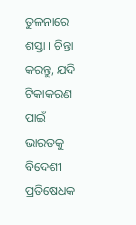ତୁଳନାରେ ଶସ୍ତା । ଚିନ୍ତା କରନ୍ତୁ, ଯଦି ଟିକାକରଣ ପାଇଁ ଭାରତକୁ ବିଦେଶୀ ପ୍ରତିଷେଧକ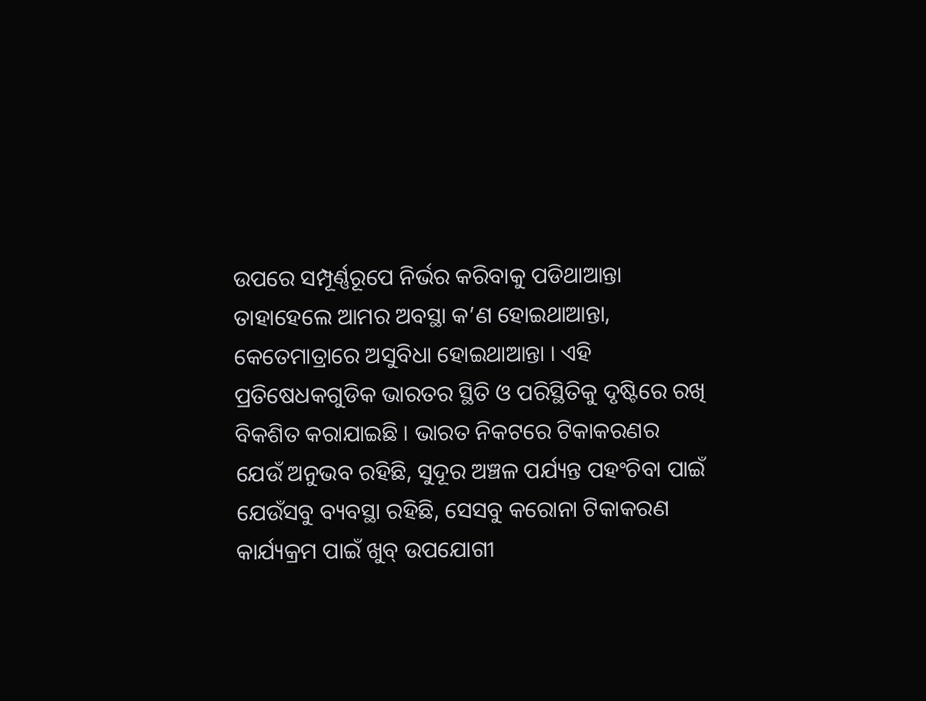ଉପରେ ସମ୍ପୂର୍ଣ୍ଣରୂପେ ନିର୍ଭର କରିବାକୁ ପଡିଥାଆନ୍ତା ତାହାହେଲେ ଆମର ଅବସ୍ଥା କ’ଣ ହୋଇଥାଆନ୍ତା, କେତେମାତ୍ରାରେ ଅସୁବିଧା ହୋଇଥାଆନ୍ତା । ଏହି ପ୍ରତିଷେଧକଗୁଡିକ ଭାରତର ସ୍ଥିତି ଓ ପରିସ୍ଥିତିକୁ ଦୃଷ୍ଟିରେ ରଖି ବିକଶିତ କରାଯାଇଛି । ଭାରତ ନିକଟରେ ଟିକାକରଣର ଯେଉଁ ଅନୁଭବ ରହିଛି, ସୁଦୂର ଅଞ୍ଚଳ ପର୍ଯ୍ୟନ୍ତ ପହଂଚିବା ପାଇଁ ଯେଉଁସବୁ ବ୍ୟବସ୍ଥା ରହିଛି, ସେସବୁ କରୋନା ଟିକାକରଣ କାର୍ଯ୍ୟକ୍ରମ ପାଇଁ ଖୁବ୍ ଉପଯୋଗୀ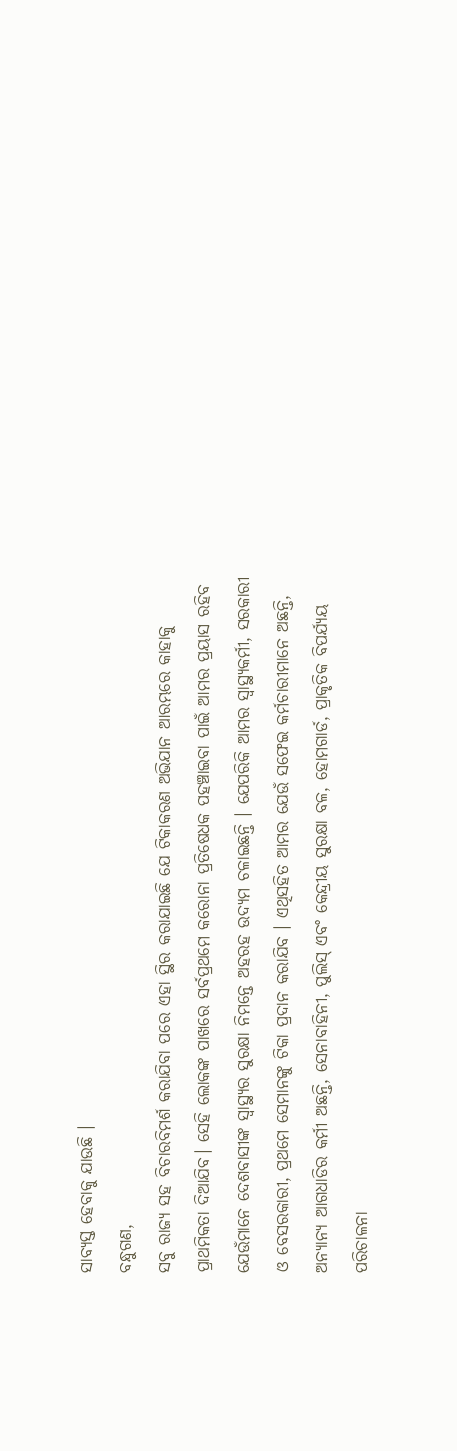ସାବ୍ୟସ୍ତ ହେବାକୁ ଯାଉଛି ।
ବନ୍ଧୁଗଣ,
ସବୁ ରାଜ୍ୟ ସହ ବିଚାରବିମର୍ଶ କରାଯିବା ପରେ ଏହା ସ୍ଥିର କରାଯାଇଛି ଯେ ଟିକାକରଣ ଅଭିଯାନ ଆରମ୍ଭରେ କାହାକୁ ପ୍ରାଥମିକତା ଦିଆଯିବ। ସେହି ଲୋକଙ୍କ ପାଖରେ ସର୍ବପ୍ରଥମେ କରୋନା ପ୍ରତିଷେଧକ ପହଞ୍ଚାଇବା ପାଇଁ ଆମର ପ୍ରୟାସ ରହିବ ଯେଉଁମାନେ ଦେଶବାସୀଙ୍କ ସ୍ୱାସ୍ଥ୍ୟର ସୁରକ୍ଷା ନିମନ୍ତେ ଅହରହ ଉଦ୍ୟମ ଚଳାଇଛନ୍ତି । ଯେପରିକି ଆମର ସ୍ୱାସ୍ଥ୍ୟକର୍ମୀ, ସରକାରୀ ଓ ବେସରକାରୀ, ପ୍ରଥମେ ସେମାନଙ୍କୁ ଟିକା ପ୍ରଦାନ କରାଯିବ । ଏଥିସହିତ ଆମର ଯେଉଁ ସଫେଇ କର୍ମଚାରୀମାନେ ଅଛନ୍ତି, ଅନ୍ୟାନ୍ୟ ଆଗଧାଡିର କର୍ମୀ ଅଛନ୍ତି, ସେନାବାହିନୀ, ପୁଲିସ୍ ଏବଂ କେନ୍ଦ୍ରୀୟ ସୁରକ୍ଷା ବଳ, ହୋମଗାର୍ଡ, ପ୍ରାକୃତିକ ବିପର୍ଯ୍ୟୟ ପରିଚାଳନା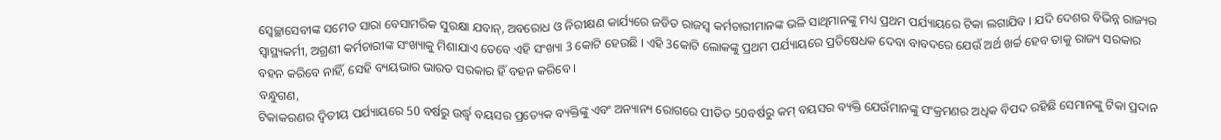ସ୍ୱେଚ୍ଛାସେବୀଙ୍କ ସମେତ ସାରା ବେସାମରିକ ସୁରକ୍ଷା ଯବାନ୍, ଅବରୋଧ ଓ ନିରୀକ୍ଷଣ କାର୍ଯ୍ୟରେ ଜଡିତ ରାଜସ୍ୱ କର୍ମଚାରୀମାନଙ୍କ ଭଳି ସାଥିମାନଙ୍କୁ ମଧ୍ୟ ପ୍ରଥମ ପର୍ଯ୍ୟାୟରେ ଟିକା ଲଗାଯିବ । ଯଦି ଦେଶର ବିଭିନ୍ନ ରାଜ୍ୟର ସ୍ୱାସ୍ଥ୍ୟକର୍ମୀ, ଅଗ୍ରଣୀ କର୍ମଚାରୀଙ୍କ ସଂଖ୍ୟାକୁ ମିଶାଯାଏ ତେବେ ଏହି ସଂଖ୍ୟା 3 କୋଟି ହେଉଛି । ଏହି 3କୋଟି ଲୋକଙ୍କୁ ପ୍ରଥମ ପର୍ଯ୍ୟାୟରେ ପ୍ରତିଷେଧକ ଦେବା ବାବଦରେ ଯେଉଁ ଅର୍ଥ ଖର୍ଚ୍ଚ ହେବ ତାକୁ ରାଜ୍ୟ ସରକାର ବହନ କରିବେ ନାହିଁ, ସେହି ବ୍ୟୟଭାର ଭାରତ ସରକାର ହିଁ ବହନ କରିବେ ।
ବନ୍ଧୁଗଣ,
ଟିକାକରଣର ଦ୍ୱିତୀୟ ପର୍ଯ୍ୟାୟରେ 50 ବର୍ଷରୁ ଉର୍ଦ୍ଧ୍ୱ ବୟସର ପ୍ରତ୍ୟେକ ବ୍ୟକ୍ତିଙ୍କୁ ଏବଂ ଅନ୍ୟାନ୍ୟ ରୋଗରେ ପୀଡିତ 50ବର୍ଷରୁ କମ୍ ବୟସର ବ୍ୟକ୍ତି ଯେଉଁମାନଙ୍କୁ ସଂକ୍ରମଣର ଅଧିକ ବିପଦ ରହିଛି ସେମାନଙ୍କୁ ଟିକା ପ୍ରଦାନ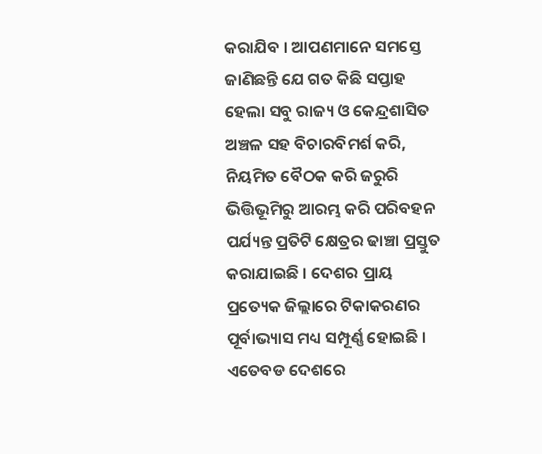କରାଯିବ । ଆପଣମାନେ ସମସ୍ତେ ଜାଣିଛନ୍ତି ଯେ ଗତ କିଛି ସପ୍ତାହ ହେଲା ସବୁ ରାଜ୍ୟ ଓ କେନ୍ଦ୍ରଶାସିତ ଅଞ୍ଚଳ ସହ ବିଚାରବିମର୍ଶ କରି, ନିୟମିତ ବୈଠକ କରି ଜରୁରି ଭିତ୍ତିଭୂମିରୁ ଆରମ୍ଭ କରି ପରିବହନ ପର୍ଯ୍ୟନ୍ତ ପ୍ରତିଟି କ୍ଷେତ୍ରର ଢାଞ୍ଚା ପ୍ରସ୍ତୁତ କରାଯାଇଛି । ଦେଶର ପ୍ରାୟ ପ୍ରତ୍ୟେକ ଜିଲ୍ଲାରେ ଟିକାକରଣର ପୂର୍ବାଭ୍ୟାସ ମଧ୍ୟ ସମ୍ପୂର୍ଣ୍ଣ ହୋଇଛି । ଏତେବଡ ଦେଶରେ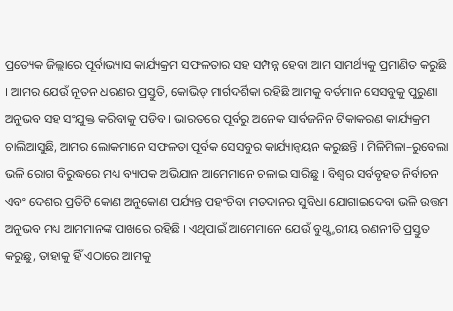ପ୍ରତ୍ୟେକ ଜିଲ୍ଲାରେ ପୂର୍ବାଭ୍ୟାସ କାର୍ଯ୍ୟକ୍ରମ ସଫଳତାର ସହ ସମ୍ପନ୍ନ ହେବା ଆମ ସାମର୍ଥ୍ୟକୁ ପ୍ରମାଣିତ କରୁଛି । ଆମର ଯେଉଁ ନୂତନ ଧରଣର ପ୍ରସ୍ତୁତି, କୋଭିଡ୍ ମାର୍ଗଦର୍ଶିକା ରହିଛି ଆମକୁ ବର୍ତମାନ ସେସବୁକୁ ପୁରୁଣା ଅନୁଭବ ସହ ସଂଯୁକ୍ତ କରିବାକୁ ପଡିବ । ଭାରତରେ ପୂର୍ବରୁ ଅନେକ ସାର୍ବଜନିନ ଟିକାକରଣ କାର୍ଯ୍ୟକ୍ରମ ଚାଲିଆସୁଛି, ଆମର ଲୋକମାନେ ସଫଳତା ପୂର୍ବକ ସେସବୁର କାର୍ଯ୍ୟାନ୍ୱୟନ କରୁଛନ୍ତି । ମିଳିମିଳା–ରୁବେଲା ଭଳି ରୋଗ ବିରୁଦ୍ଧରେ ମଧ୍ୟ ବ୍ୟାପକ ଅଭିଯାନ ଆମେମାନେ ଚଳାଇ ସାରିଛୁ । ବିଶ୍ୱର ସର୍ବବୃହତ ନିର୍ବାଚନ ଏବଂ ଦେଶର ପ୍ରତିଟି କୋଣ ଅନୁକୋଣ ପର୍ଯ୍ୟନ୍ତ ପହଂଚିବା ମତଦାନର ସୁବିଧା ଯୋଗାଇଦେବା ଭଳି ଉତ୍ତମ ଅନୁଭବ ମଧ୍ୟ ଆମମାନଙ୍କ ପାଖରେ ରହିଛି । ଏଥିପାଇଁ ଆମେମାନେ ଯେଉଁ ବୁଥ୍ସ୍ତରୀୟ ରଣନୀତି ପ୍ରସ୍ତୁତ କରୁଛୁ, ତାହାକୁ ହିଁ ଏଠାରେ ଆମକୁ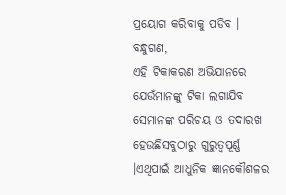ପ୍ରୟୋଗ କରିବାକୁ ପଡିବ ।
ବନ୍ଧୁଗଣ,
ଏହି ଟିକାକରଣ ଅଭିଯାନରେ ଯେଉଁମାନଙ୍କୁ ଟିକା ଲଗାଯିବ ସେମାନଙ୍କ ପରିଚୟ ଓ ତଦାରଖ ହେଉଛିସବୁଠାରୁ ଗୁରୁତ୍ୱପୂର୍ଣ୍ଣ ।ଏଥିପାଇଁ ଆଧୁନିକ ଜ୍ଞାନକୌଶଳର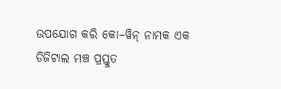ଉପଯୋଗ କରି କୋ–ୱିନ୍ ନାମକ ଏକ ଡିଜିଟାଲ ମଞ୍ଚ ପ୍ରସ୍ତୁତ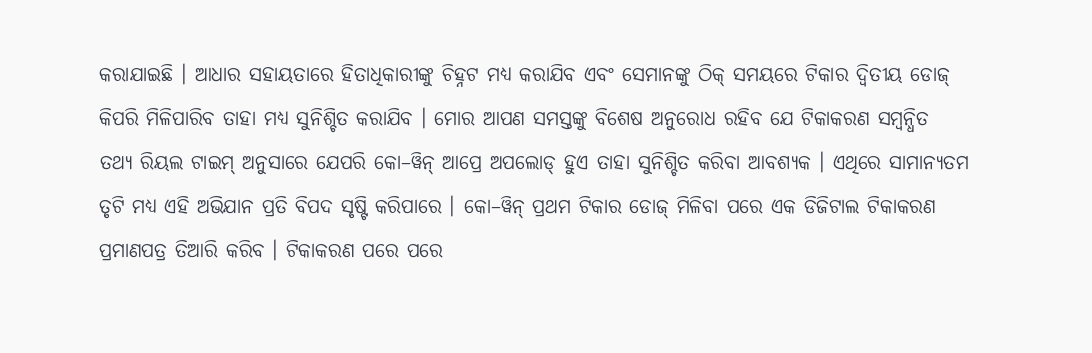କରାଯାଇଛି । ଆଧାର ସହାୟତାରେ ହିତାଧିକାରୀଙ୍କୁ ଚିହ୍ନଟ ମଧ୍ୟ କରାଯିବ ଏବଂ ସେମାନଙ୍କୁ ଠିକ୍ ସମୟରେ ଟିକାର ଦ୍ୱିତୀୟ ଡୋଜ୍ କିପରି ମିଳିପାରିବ ତାହା ମଧ୍ୟ ସୁନିଶ୍ଚିତ କରାଯିବ । ମୋର ଆପଣ ସମସ୍ତଙ୍କୁ ବିଶେଷ ଅନୁରୋଧ ରହିବ ଯେ ଟିକାକରଣ ସମ୍ବନ୍ଧିତ ତଥ୍ୟ ରିୟଲ ଟାଇମ୍ ଅନୁସାରେ ଯେପରି କୋ–ୱିନ୍ ଆପ୍ରେ ଅପଲୋଡ୍ ହୁଏ ତାହା ସୁନିଶ୍ଚିତ କରିବା ଆବଶ୍ୟକ । ଏଥିରେ ସାମାନ୍ୟତମ ତୃଟି ମଧ୍ୟ ଏହି ଅଭିଯାନ ପ୍ରତି ବିପଦ ସୃଷ୍ଟି କରିପାରେ । କୋ–ୱିନ୍ ପ୍ରଥମ ଟିକାର ଡୋଜ୍ ମିଳିବା ପରେ ଏକ ଡିଜିଟାଲ ଟିକାକରଣ ପ୍ରମାଣପତ୍ର ତିଆରି କରିବ । ଟିକାକରଣ ପରେ ପରେ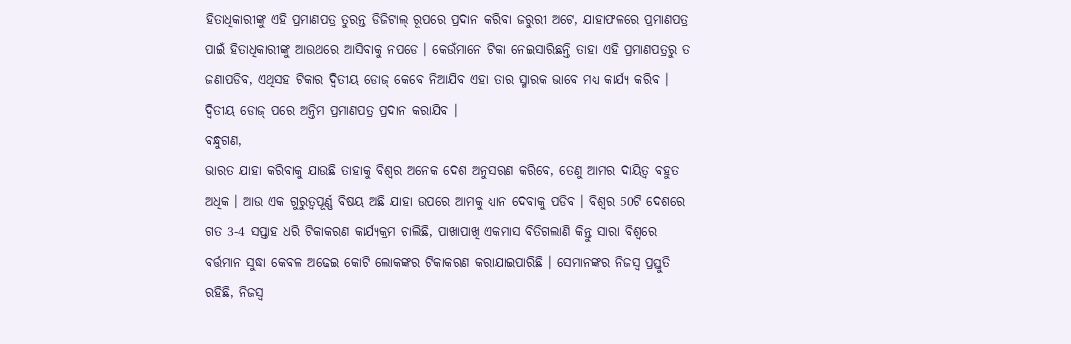ହିତାଧିକାରୀଙ୍କୁ ଏହି ପ୍ରମାଣପତ୍ର ତୁରନ୍ତ ଡିଜିଟାଲ୍ ରୂପରେ ପ୍ରଦାନ କରିବା ଜରୁରୀ ଅଟେ, ଯାହାଫଳରେ ପ୍ରମାଣପତ୍ର ପାଇଁ ହିତାଧିକାରୀଙ୍କୁ ଆଉଥରେ ଆସିବାକୁ ନପଡେ । କେଉଁମାନେ ଟିକା ନେଇସାରିଛନ୍ତି ତାହା ଏହି ପ୍ରମାଣପତ୍ରରୁ ତ ଜଣାପଡିବ, ଏଥିସହ ଟିକାର ଦ୍ୱିତୀୟ ଡୋଜ୍ କେବେ ନିଆଯିବ ଏହା ତାର ସ୍ମାରକ ଭାବେ ମଧ୍ୟ କାର୍ଯ୍ୟ କରିବ । ଦ୍ୱିତୀୟ ଡୋଜ୍ ପରେ ଅନ୍ତିମ ପ୍ରମାଣପତ୍ର ପ୍ରଦାନ କରାଯିବ ।
ବନ୍ଧୁଗଣ,
ଭାରତ ଯାହା କରିବାକୁ ଯାଉଛି ତାହାକୁ ବିଶ୍ୱର ଅନେକ ଦେଶ ଅନୁସରଣ କରିବେ, ତେଣୁ ଆମର ଦାୟିତ୍ୱ ବହୁତ ଅଧିକ । ଆଉ ଏକ ଗୁରୁତ୍ୱପୂର୍ଣ୍ଣ ବିଷୟ ଅଛି ଯାହା ଉପରେ ଆମକୁ ଧ୍ୟାନ ଦେବାକୁ ପଡିବ । ବିଶ୍ୱର 50ଟି ଦେଶରେ ଗତ 3-4 ସପ୍ତାହ ଧରି ଟିକାକରଣ କାର୍ଯ୍ୟକ୍ରମ ଚାଲିଛି, ପାଖାପାଖି ଏକମାସ ବିତିଗଲାଣି କିନ୍ତୁ ସାରା ବିଶ୍ୱରେ ବର୍ତ୍ତମାନ ସୁଦ୍ଧା କେବଳ ଅଢେଇ କୋଟି ଲୋକଙ୍କର ଟିକାକରଣ କରାଯାଇପାରିଛି । ସେମାନଙ୍କର ନିଜସ୍ୱ ପ୍ରସ୍ତୁତି ରହିଛି, ନିଜସ୍ୱ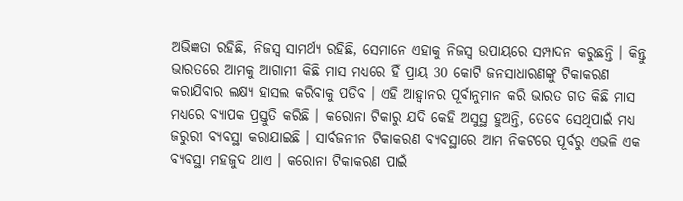ଅଭିଜ୍ଞତା ରହିଛି, ନିଜସ୍ୱ ସାମର୍ଥ୍ୟ ରହିଛି, ସେମାନେ ଏହାକୁ ନିଜସ୍ୱ ଉପାୟରେ ସମ୍ପାଦନ କରୁଛନ୍ତି । କିନ୍ତୁ ଭାରତରେ ଆମକୁ ଆଗାମୀ କିଛି ମାସ ମଧ୍ୟରେ ହିଁ ପ୍ରାୟ 30 କୋଟି ଜନସାଧାରଣଙ୍କୁ ଟିକାକରଣ କରାଯିବାର ଲକ୍ଷ୍ୟ ହାସଲ କରିବାକୁ ପଡିବ । ଏହି ଆହ୍ୱାନର ପୂର୍ବାନୁମାନ କରି ଭାରତ ଗତ କିଛି ମାସ ମଧ୍ୟରେ ବ୍ୟାପକ ପ୍ରସ୍ତୁତି କରିଛି । କରୋନା ଟିକାରୁ ଯଦି କେହି ଅସୁସ୍ଥ ହୁଅନ୍ତି, ତେବେ ସେଥିପାଇଁ ମଧ୍ୟ ଜରୁରୀ ବ୍ୟବସ୍ଥା କରାଯାଇଛି । ସାର୍ବଜନୀନ ଟିକାକରଣ ବ୍ୟବସ୍ଥାରେ ଆମ ନିକଟରେ ପୂର୍ବରୁ ଏଭଳି ଏକ ବ୍ୟବସ୍ଥା ମହଜୁଦ ଥାଏ । କରୋନା ଟିକାକରଣ ପାଇଁ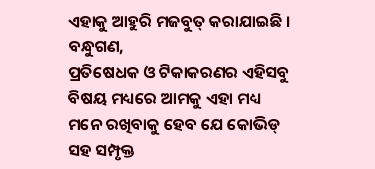ଏହାକୁ ଆହୁରି ମଜବୁତ୍ କରାଯାଇଛି ।
ବନ୍ଧୁଗଣ,
ପ୍ରତିଷେଧକ ଓ ଟିକାକରଣର ଏହିସବୁ ବିଷୟ ମଧ୍ୟରେ ଆମକୁ ଏହା ମଧ୍ୟ ମନେ ରଖିବାକୁ ହେବ ଯେ କୋଭିଡ୍ ସହ ସମ୍ପୃକ୍ତ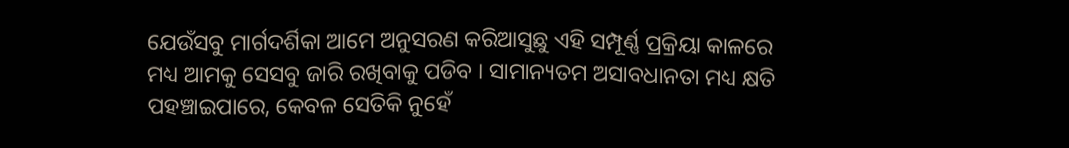ଯେଉଁସବୁ ମାର୍ଗଦର୍ଶିକା ଆମେ ଅନୁସରଣ କରିଆସୁଛୁ ଏହି ସମ୍ପୂର୍ଣ୍ଣ ପ୍ରକ୍ରିୟା କାଳରେ ମଧ୍ୟ ଆମକୁ ସେସବୁ ଜାରି ରଖିବାକୁ ପଡିବ । ସାମାନ୍ୟତମ ଅସାବଧାନତା ମଧ୍ୟ କ୍ଷତି ପହଞ୍ଚାଇପାରେ, କେବଳ ସେତିକି ନୁହେଁ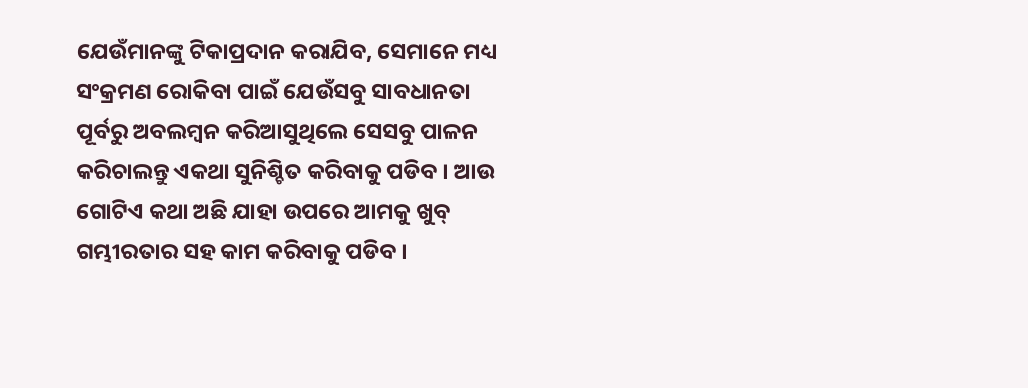ଯେଉଁମାନଙ୍କୁ ଟିକାପ୍ରଦାନ କରାଯିବ, ସେମାନେ ମଧ୍ୟ ସଂକ୍ରମଣ ରୋକିବା ପାଇଁ ଯେଉଁସବୁ ସାବଧାନତା ପୂର୍ବରୁ ଅବଲମ୍ବନ କରିଆସୁଥିଲେ ସେସବୁ ପାଳନ କରିଚାଲନ୍ତୁ ଏକଥା ସୁନିଶ୍ଚିତ କରିବାକୁ ପଡିବ । ଆଉ ଗୋଟିଏ କଥା ଅଛି ଯାହା ଉପରେ ଆମକୁ ଖୁବ୍ ଗମ୍ଭୀରତାର ସହ କାମ କରିବାକୁ ପଡିବ ।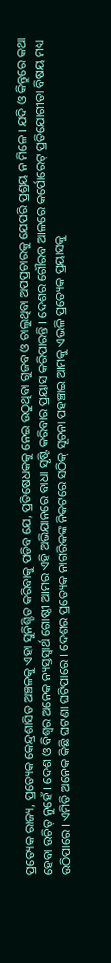ପ୍ରତ୍ୟେକ ରାଜ୍ୟ, ପ୍ରତ୍ୟେକ କେନ୍ଦ୍ରଶାସିତ ଅଞ୍ଚଳକୁ ଏହା ସୁନିଶ୍ଚିତ କରିବାକୁ ପଡିବ ଯେ, ପ୍ରତିଷେଧକକୁ ନେଇ ଉଠୁଥିବା ଗୁଜବ ଓ ଚାଲୁଥିବା ଅପପ୍ରଚାରକୁ ଯେପରି ପ୍ରଶ୍ରୟ ନ ମିଳେ । ଯଦି ଓ କିନ୍ତୁରେ କଥା ହେବା ଉଚିତ୍ ନୁହେଁ । ଦେଶ ଓ ବିଶ୍ୱର ଅନେକ ନ୍ୟସ୍ତସ୍ୱାର୍ଥ ଗୋଷ୍ଠୀ ଆମର ଏହି ଅଭିଯାନରେ ବାଧା ସୃଷ୍ଟି କରିବାର ପ୍ରୟାସ କରିପାରନ୍ତି । ଦେଶର ଗୌରବ ଆଳରେ କର୍ପୋରେଟ୍ ପ୍ରତିଯୋଗୀତା ବିଷୟ ମଧ୍ୟ ଉଠିପାରେ । ଏମିତି ଅନେକ କିଛି ଘଟଣା ଘଟିପାରେ । ଦେଶର ପ୍ରତ୍ୟେକ ନାଗରିକଙ୍କ ନିକଟରେ ସଠିକ୍ ସୂଚନା ପହଞ୍ଚାଇ ଆମକୁ ଏଭଳି ପ୍ରତ୍ୟେକ ପ୍ରୟାସକୁ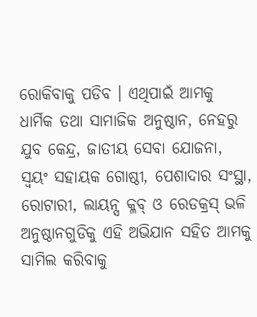ରୋକିବାକୁ ପଡିବ । ଏଥିପାଇଁ ଆମକୁ ଧାର୍ମିକ ତଥା ସାମାଜିକ ଅନୁଷ୍ଠାନ, ନେହରୁ ଯୁବ କେନ୍ଦ୍ର, ଜାତୀୟ ସେବା ଯୋଜନା, ସ୍ୱୟଂ ସହାୟକ ଗୋଷ୍ଠୀ, ପେଶାଦାର ସଂସ୍ଥା, ରୋଟାରୀ, ଲାୟନ୍ସ କ୍ଳବ୍ ଓ ରେଡକ୍ରସ୍ ଭଳି ଅନୁଷ୍ଠାନଗୁଡିକୁ ଏହି ଅଭିଯାନ ସହିତ ଆମକୁ ସାମିଲ କରିବାକୁ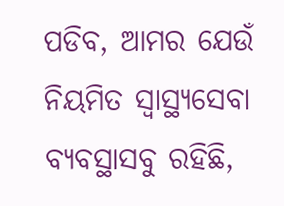ପଡିବ, ଆମର ଯେଉଁ ନିୟମିତ ସ୍ୱାସ୍ଥ୍ୟସେବା ବ୍ୟବସ୍ଥାସବୁ ରହିଛି,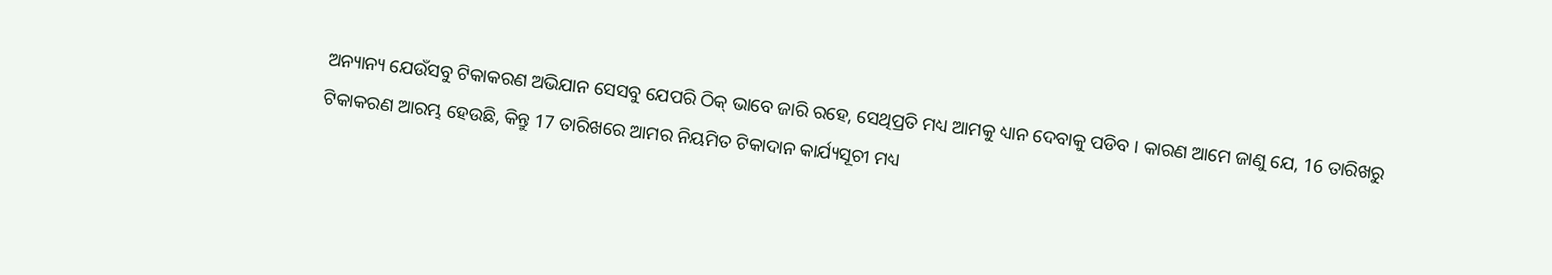ଅନ୍ୟାନ୍ୟ ଯେଉଁସବୁ ଟିକାକରଣ ଅଭିଯାନ ସେସବୁ ଯେପରି ଠିକ୍ ଭାବେ ଜାରି ରହେ, ସେଥିପ୍ରତି ମଧ୍ୟ ଆମକୁ ଧ୍ୟାନ ଦେବାକୁ ପଡିବ । କାରଣ ଆମେ ଜାଣୁ ଯେ, 16 ତାରିଖରୁ ଟିକାକରଣ ଆରମ୍ଭ ହେଉଛି, କିନ୍ତୁ 17 ତାରିଖରେ ଆମର ନିୟମିତ ଟିକାଦାନ କାର୍ଯ୍ୟସୂଚୀ ମଧ୍ୟ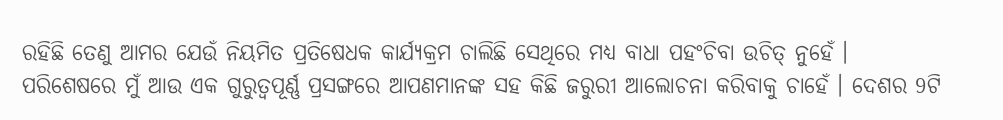ରହିଛି ତେଣୁ ଆମର ଯେଉଁ ନିୟମିତ ପ୍ରତିଷେଧକ କାର୍ଯ୍ୟକ୍ରମ ଚାଲିଛି ସେଥିରେ ମଧ୍ୟ ବାଧା ପହଂଚିବା ଉଚିତ୍ ନୁହେଁ ।
ପରିଶେଷରେ ମୁଁ ଆଉ ଏକ ଗୁରୁତ୍ୱପୂର୍ଣ୍ଣ ପ୍ରସଙ୍ଗରେ ଆପଣମାନଙ୍କ ସହ କିଛି ଜରୁରୀ ଆଲୋଚନା କରିବାକୁ ଚାହେଁ । ଦେଶର 9ଟି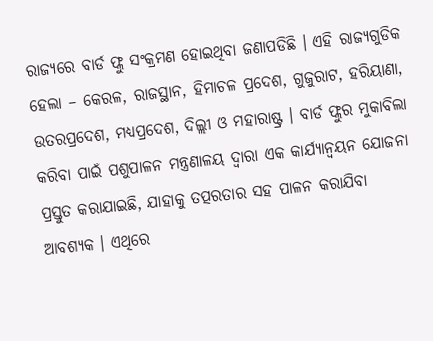ରାଜ୍ୟରେ ବାର୍ଡ ଫ୍ଲୁ ସଂକ୍ରମଣ ହୋଇଥିବା ଜଣାପଡିଛି । ଏହି ରାଜ୍ୟଗୁଡିକ ହେଲା – କେରଳ, ରାଜସ୍ଥାନ, ହିମାଚଳ ପ୍ରଦେଶ, ଗୁଜୁରାଟ, ହରିୟାଣା, ଉତରପ୍ରଦେଶ, ମଧ୍ୟପ୍ରଦେଶ, ଦିଲ୍ଲୀ ଓ ମହାରାଷ୍ଟ୍ର । ବାର୍ଡ ଫ୍ଲୁର ମୁକାବିଲା କରିବା ପାଇଁ ପଶୁପାଳନ ମନ୍ତ୍ରଣାଳୟ ଦ୍ୱାରା ଏକ କାର୍ଯ୍ୟାନ୍ୱୟନ ଯୋଜନା ପ୍ରସ୍ତୁତ କରାଯାଇଛି, ଯାହାକୁ ତତ୍ପରତାର ସହ ପାଳନ କରାଯିବା ଆବଶ୍ୟକ । ଏଥିରେ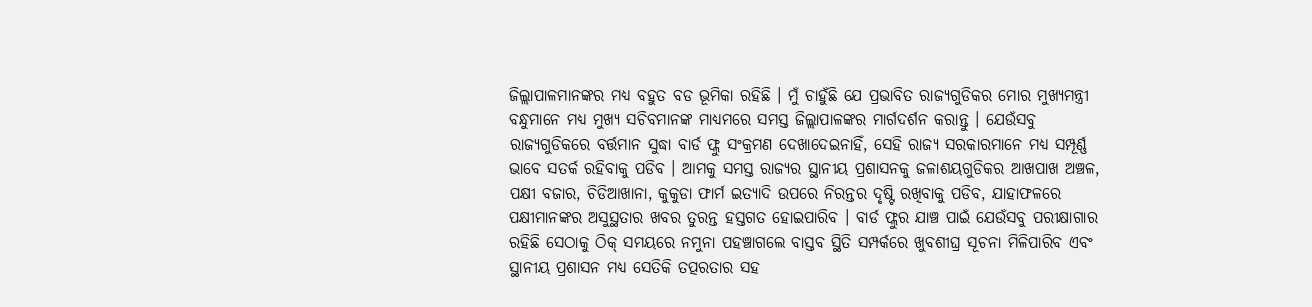ଜିଲ୍ଲାପାଳମାନଙ୍କର ମଧ୍ୟ ବହୁତ ବଡ ଭୂମିକା ରହିଛି । ମୁଁ ଚାହୁଁଛି ଯେ ପ୍ରଭାବିତ ରାଜ୍ୟଗୁଡିକର ମୋର ମୁଖ୍ୟମନ୍ତ୍ରୀ ବନ୍ଧୁମାନେ ମଧ୍ୟ ମୁଖ୍ୟ ସଚିବମାନଙ୍କ ମାଧ୍ୟମରେ ସମସ୍ତ ଜିଲ୍ଲାପାଳଙ୍କର ମାର୍ଗଦର୍ଶନ କରାନ୍ତୁ । ଯେଉଁସବୁ ରାଜ୍ୟଗୁଡିକରେ ବର୍ତ୍ତମାନ ସୁଦ୍ଧା ବାର୍ଡ ଫ୍ଲୁ ସଂକ୍ରମଣ ଦେଖାଦେଇନାହିଁ, ସେହି ରାଜ୍ୟ ସରକାରମାନେ ମଧ୍ୟ ସମ୍ପୂର୍ଣ୍ଣ ଭାବେ ସତର୍କ ରହିବାକୁ ପଡିବ । ଆମକୁ ସମସ୍ତ ରାଜ୍ୟର ସ୍ଥାନୀୟ ପ୍ରଶାସନକୁ ଜଳାଶୟଗୁଡିକର ଆଖପାଖ ଅଞ୍ଚଳ, ପକ୍ଷୀ ବଜାର, ଚିଡିଆଖାନା, କୁକୁଡା ଫାର୍ମ ଇତ୍ୟାଦି ଉପରେ ନିରନ୍ତର ଦୃଷ୍ଟି ରଖିବାକୁ ପଡିବ, ଯାହାଫଳରେ ପକ୍ଷୀମାନଙ୍କର ଅସୁସ୍ଥତାର ଖବର ତୁରନ୍ତ ହସ୍ତଗତ ହୋଇପାରିବ । ବାର୍ଡ ଫ୍ଲୁର ଯାଞ୍ଚ ପାଇଁ ଯେଉଁସବୁ ପରୀକ୍ଷାଗାର ରହିଛି ସେଠାକୁ ଠିକ୍ ସମୟରେ ନମୁନା ପହଞ୍ଚାଗଲେ ବାସ୍ତବ ସ୍ଥିତି ସମ୍ପର୍କରେ ଖୁବଶୀଘ୍ର ସୂଚନା ମିଳିପାରିବ ଏବଂ ସ୍ଥାନୀୟ ପ୍ରଶାସନ ମଧ୍ୟ ସେତିକି ତତ୍ପରତାର ସହ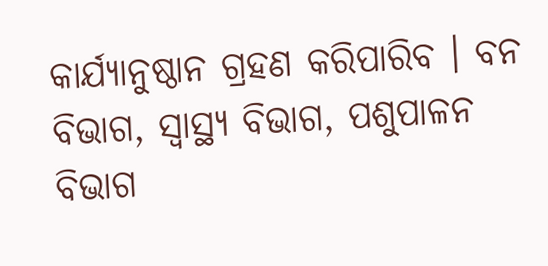କାର୍ଯ୍ୟାନୁଷ୍ଠାନ ଗ୍ରହଣ କରିପାରିବ । ବନ ବିଭାଗ, ସ୍ୱାସ୍ଥ୍ୟ ବିଭାଗ, ପଶୁପାଳନ ବିଭାଗ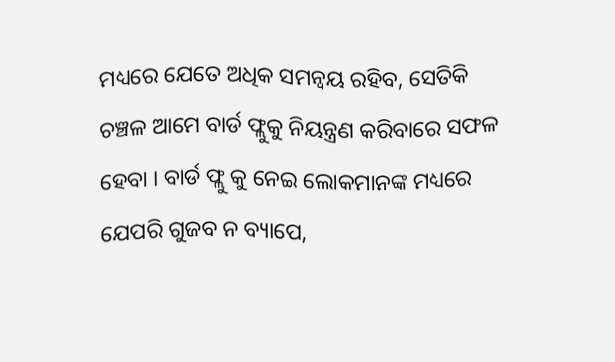ମଧ୍ୟରେ ଯେତେ ଅଧିକ ସମନ୍ୱୟ ରହିବ, ସେତିକି ଚଞ୍ଚଳ ଆମେ ବାର୍ଡ ଫ୍ଲୁକୁ ନିୟନ୍ତ୍ରଣ କରିବାରେ ସଫଳ ହେବା । ବାର୍ଡ ଫ୍ଲୁ କୁ ନେଇ ଲୋକମାନଙ୍କ ମଧ୍ୟରେ ଯେପରି ଗୁଜବ ନ ବ୍ୟାପେ,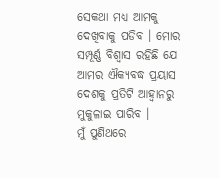ସେକଥା ମଧ୍ୟ ଆମକୁ ଦେଖିବାକୁ ପଡିବ । ମୋର ସମ୍ପୂର୍ଣ୍ଣ ବିଶ୍ୱାସ ରହିଛି ଯେ ଆମର ଐକ୍ୟବଦ୍ଧ ପ୍ରୟାସ ଦେଶକୁ ପ୍ରତିଟି ଆହ୍ୱାନରୁ ମୁକୁଳାଇ ପାରିବ ।
ମୁଁ ପୁଣିଥରେ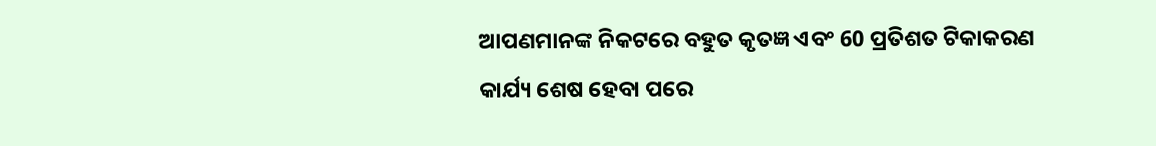ଆପଣମାନଙ୍କ ନିକଟରେ ବହୁତ କୃତଜ୍ଞ ଏବଂ 60 ପ୍ରତିଶତ ଟିକାକରଣ କାର୍ଯ୍ୟ ଶେଷ ହେବା ପରେ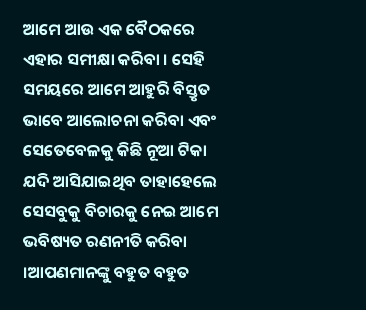ଆମେ ଆଉ ଏକ ବୈଠକରେ ଏହାର ସମୀକ୍ଷା କରିବା । ସେହି ସମୟରେ ଆମେ ଆହୁରି ବିସ୍ତୃତ ଭାବେ ଆଲୋଚନା କରିବା ଏବଂ ସେତେବେଳକୁ କିଛି ନୂଆ ଟିକା ଯଦି ଆସିଯାଇଥିବ ତାହାହେଲେ ସେସବୁକୁ ବିଚାରକୁ ନେଇ ଆମେ ଭବିଷ୍ୟତ ରଣନୀତି କରିବା ।ଆପଣମାନଙ୍କୁ ବହୁତ ବହୁତ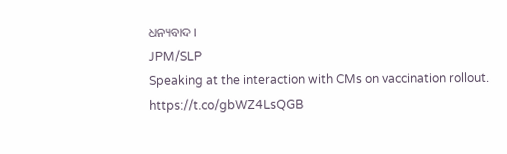ଧନ୍ୟବାଦ ।
JPM/SLP
Speaking at the interaction with CMs on vaccination rollout. https://t.co/gbWZ4LsQGB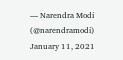— Narendra Modi (@narendramodi) January 11, 2021